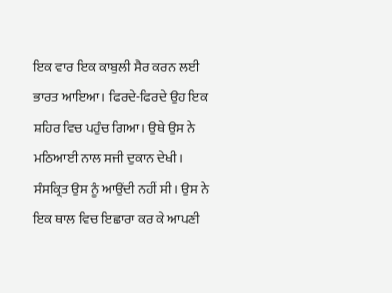ਇਕ ਵਾਰ ਇਕ ਕਾਬੁਲੀ ਸੈਰ ਕਰਨ ਲਈ ਭਾਰਤ ਆਇਆ। ਫਿਰਦੇ-ਫਿਰਦੇ ਉਹ ਇਕ ਸ਼ਹਿਰ ਵਿਚ ਪਹੁੰਚ ਗਿਆ। ਉਥੇ ਉਸ ਨੇ ਮਠਿਆਈ ਨਾਲ ਸਜੀ ਦੁਕਾਨ ਦੇਖੀ। ਸੰਸਕ੍ਰਿਤ ਉਸ ਨੂੰ ਆਉਂਦੀ ਨਹੀਂ ਸੀ। ਉਸ ਨੇ ਇਕ ਥਾਲ ਵਿਚ ਇਛਾਰਾ ਕਰ ਕੇ ਆਪਣੀ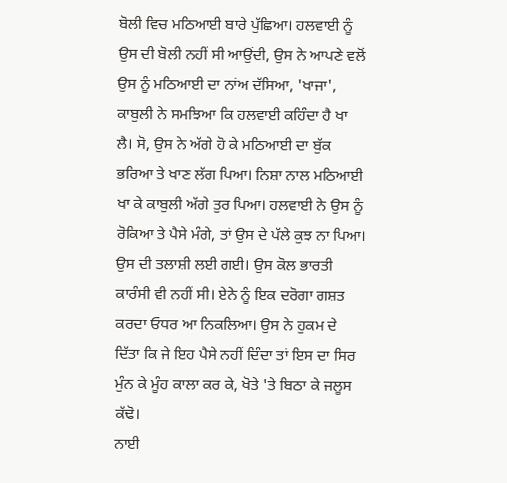ਬੋਲੀ ਵਿਚ ਮਠਿਆਈ ਬਾਰੇ ਪੁੱਛਿਆ। ਹਲਵਾਈ ਨੂੰ ਉਸ ਦੀ ਬੋਲੀ ਨਹੀਂ ਸੀ ਆਉਂਦੀ, ਉਸ ਨੇ ਆਪਣੇ ਵਲੋਂ ਉਸ ਨੂੰ ਮਠਿਆਈ ਦਾ ਨਾਂਅ ਦੱਸਿਆ, 'ਖਾਜਾ', ਕਾਬੁਲੀ ਨੇ ਸਮਝਿਆ ਕਿ ਹਲਵਾਈ ਕਹਿੰਦਾ ਹੈ ਖਾ ਲੈ। ਸੋ, ਉਸ ਨੇ ਅੱਗੇ ਹੋ ਕੇ ਮਠਿਆਈ ਦਾ ਬੁੱਕ ਭਰਿਆ ਤੇ ਖਾਣ ਲੱਗ ਪਿਆ। ਨਿਸ਼ਾ ਨਾਲ ਮਠਿਆਈ ਖਾ ਕੇ ਕਾਬੁਲੀ ਅੱਗੇ ਤੁਰ ਪਿਆ। ਹਲਵਾਈ ਨੇ ਉਸ ਨੂੰ ਰੋਕਿਆ ਤੇ ਪੈਸੇ ਮੰਗੇ, ਤਾਂ ਉਸ ਦੇ ਪੱਲੇ ਕੁਝ ਨਾ ਪਿਆ। ਉਸ ਦੀ ਤਲਾਸ਼ੀ ਲਈ ਗਈ। ਉਸ ਕੋਲ ਭਾਰਤੀ ਕਾਰੰਸੀ ਵੀ ਨਹੀਂ ਸੀ। ਏਨੇ ਨੂੰ ਇਕ ਦਰੋਗਾ ਗਸ਼ਤ ਕਰਦਾ ਓਧਰ ਆ ਨਿਕਲਿਆ। ਉਸ ਨੇ ਹੁਕਮ ਦੇ ਦਿੱਤਾ ਕਿ ਜੇ ਇਹ ਪੈਸੇ ਨਹੀਂ ਦਿੰਦਾ ਤਾਂ ਇਸ ਦਾ ਸਿਰ ਮੁੰਨ ਕੇ ਮੂੰਹ ਕਾਲਾ ਕਰ ਕੇ, ਖੋਤੇ 'ਤੇ ਬਿਠਾ ਕੇ ਜਲੂਸ ਕੱਢੋ।
ਨਾਈ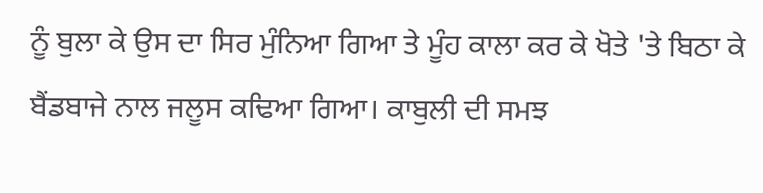ਨੂੰ ਬੁਲਾ ਕੇ ਉਸ ਦਾ ਸਿਰ ਮੁੰਨਿਆ ਗਿਆ ਤੇ ਮੂੰਹ ਕਾਲਾ ਕਰ ਕੇ ਖੋਤੇ 'ਤੇ ਬਿਠਾ ਕੇ ਬੈਂਡਬਾਜੇ ਨਾਲ ਜਲੂਸ ਕਢਿਆ ਗਿਆ। ਕਾਬੁਲੀ ਦੀ ਸਮਝ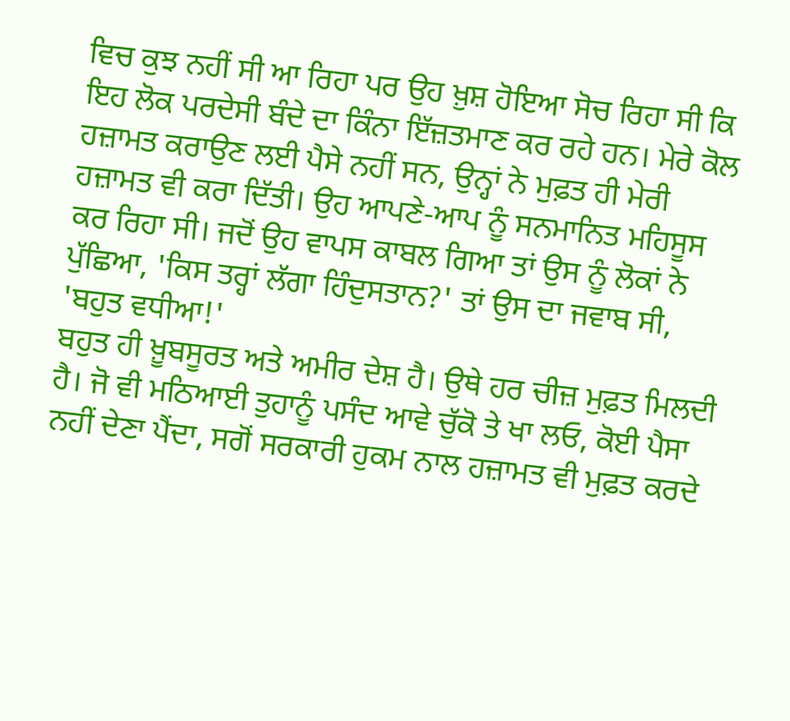ਵਿਚ ਕੁਝ ਨਹੀਂ ਸੀ ਆ ਰਿਹਾ ਪਰ ਉਹ ਖ਼ੁਸ਼ ਹੋਇਆ ਸੋਚ ਰਿਹਾ ਸੀ ਕਿ ਇਹ ਲੋਕ ਪਰਦੇਸੀ ਬੰਦੇ ਦਾ ਕਿੰਨਾ ਇੱਜ਼ਤਮਾਣ ਕਰ ਰਹੇ ਹਨ। ਮੇਰੇ ਕੋਲ ਹਜ਼ਾਮਤ ਕਰਾਉਣ ਲਈ ਪੈਸੇ ਨਹੀਂ ਸਨ, ਉਨ੍ਹਾਂ ਨੇ ਮੁਫ਼ਤ ਹੀ ਮੇਰੀ ਹਜ਼ਾਮਤ ਵੀ ਕਰਾ ਦਿੱਤੀ। ਉਹ ਆਪਣੇ-ਆਪ ਨੂੰ ਸਨਮਾਨਿਤ ਮਹਿਸੂਸ ਕਰ ਰਿਹਾ ਸੀ। ਜਦੋਂ ਉਹ ਵਾਪਸ ਕਾਬਲ ਗਿਆ ਤਾਂ ਉਸ ਨੂੰ ਲੋਕਾਂ ਨੇ ਪੁੱਛਿਆ, 'ਕਿਸ ਤਰ੍ਹਾਂ ਲੱਗਾ ਹਿੰਦੁਸਤਾਨ?' ਤਾਂ ਉਸ ਦਾ ਜਵਾਬ ਸੀ, 'ਬਹੁਤ ਵਧੀਆ!'
ਬਹੁਤ ਹੀ ਖ਼ੂਬਸੂਰਤ ਅਤੇ ਅਮੀਰ ਦੇਸ਼ ਹੈ। ਉਥੇ ਹਰ ਚੀਜ਼ ਮੁਫ਼ਤ ਮਿਲਦੀ ਹੈ। ਜੋ ਵੀ ਮਠਿਆਈ ਤੁਹਾਨੂੰ ਪਸੰਦ ਆਵੇ ਚੁੱਕੋ ਤੇ ਖਾ ਲਓ, ਕੋਈ ਪੈਸਾ ਨਹੀਂ ਦੇਣਾ ਪੈਂਦਾ, ਸਗੋਂ ਸਰਕਾਰੀ ਹੁਕਮ ਨਾਲ ਹਜ਼ਾਮਤ ਵੀ ਮੁਫ਼ਤ ਕਰਦੇ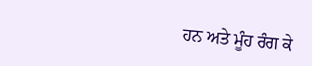ਹਨ ਅਤੇ ਮੂੰਹ ਰੰਗ ਕੇ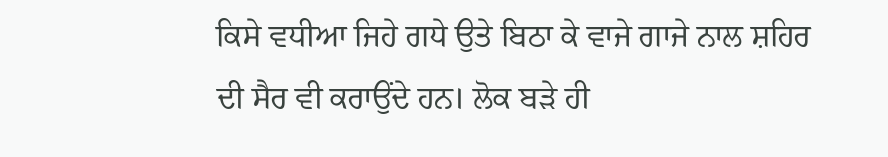ਕਿਸੇ ਵਧੀਆ ਜਿਹੇ ਗਧੇ ਉਤੇ ਬਿਠਾ ਕੇ ਵਾਜੇ ਗਾਜੇ ਨਾਲ ਸ਼ਹਿਰ ਦੀ ਸੈਰ ਵੀ ਕਰਾਉਂਦੇ ਹਨ। ਲੋਕ ਬੜੇ ਹੀ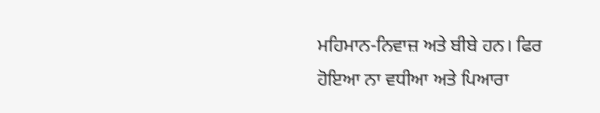ਮਹਿਮਾਨ-ਨਿਵਾਜ਼ ਅਤੇ ਬੀਬੇ ਹਨ। ਫਿਰ ਹੋਇਆ ਨਾ ਵਧੀਆ ਅਤੇ ਪਿਆਰਾ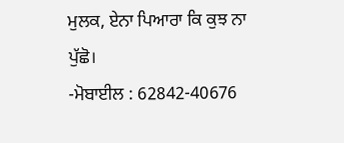ਮੁਲਕ, ਏਨਾ ਪਿਆਰਾ ਕਿ ਕੁਝ ਨਾ ਪੁੱਛੋ।
-ਮੋਬਾਈਲ : 62842-40676